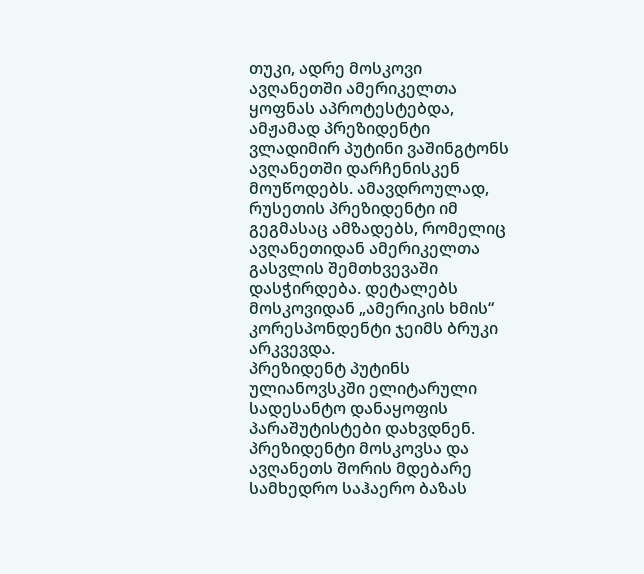თუკი, ადრე მოსკოვი ავღანეთში ამერიკელთა ყოფნას აპროტესტებდა, ამჟამად პრეზიდენტი ვლადიმირ პუტინი ვაშინგტონს ავღანეთში დარჩენისკენ მოუწოდებს. ამავდროულად, რუსეთის პრეზიდენტი იმ გეგმასაც ამზადებს, რომელიც ავღანეთიდან ამერიკელთა გასვლის შემთხვევაში დასჭირდება. დეტალებს მოსკოვიდან „ამერიკის ხმის“ კორესპონდენტი ჯეიმს ბრუკი არკვევდა.
პრეზიდენტ პუტინს ულიანოვსკში ელიტარული სადესანტო დანაყოფის პარაშუტისტები დახვდნენ. პრეზიდენტი მოსკოვსა და ავღანეთს შორის მდებარე სამხედრო საჰაერო ბაზას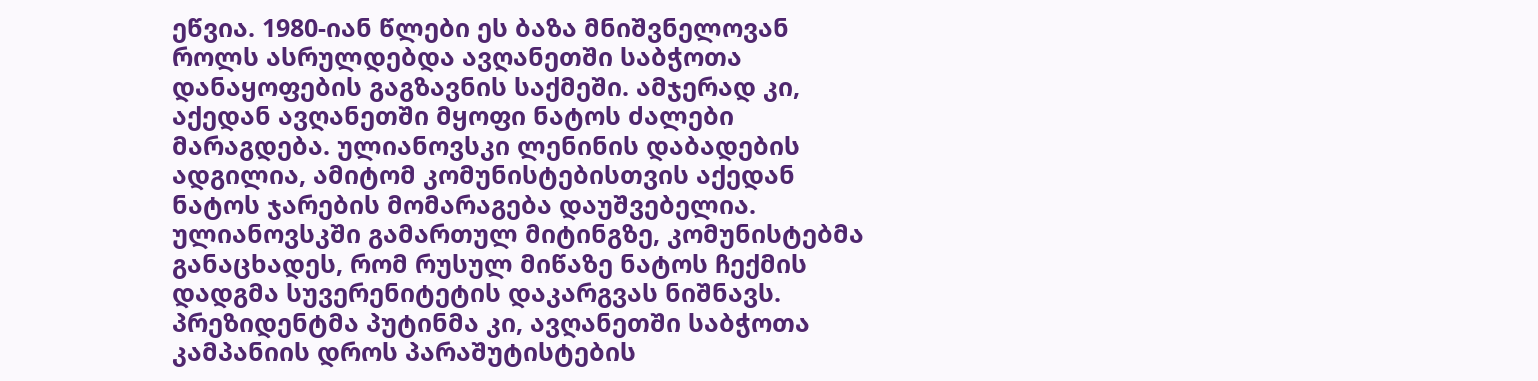ეწვია. 1980-იან წლები ეს ბაზა მნიშვნელოვან როლს ასრულდებდა ავღანეთში საბჭოთა დანაყოფების გაგზავნის საქმეში. ამჯერად კი, აქედან ავღანეთში მყოფი ნატოს ძალები მარაგდება. ულიანოვსკი ლენინის დაბადების ადგილია, ამიტომ კომუნისტებისთვის აქედან ნატოს ჯარების მომარაგება დაუშვებელია. ულიანოვსკში გამართულ მიტინგზე, კომუნისტებმა განაცხადეს, რომ რუსულ მიწაზე ნატოს ჩექმის დადგმა სუვერენიტეტის დაკარგვას ნიშნავს.
პრეზიდენტმა პუტინმა კი, ავღანეთში საბჭოთა კამპანიის დროს პარაშუტისტების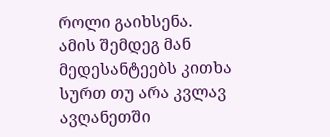როლი გაიხსენა.
ამის შემდეგ მან მედესანტეებს კითხა სურთ თუ არა კვლავ ავღანეთში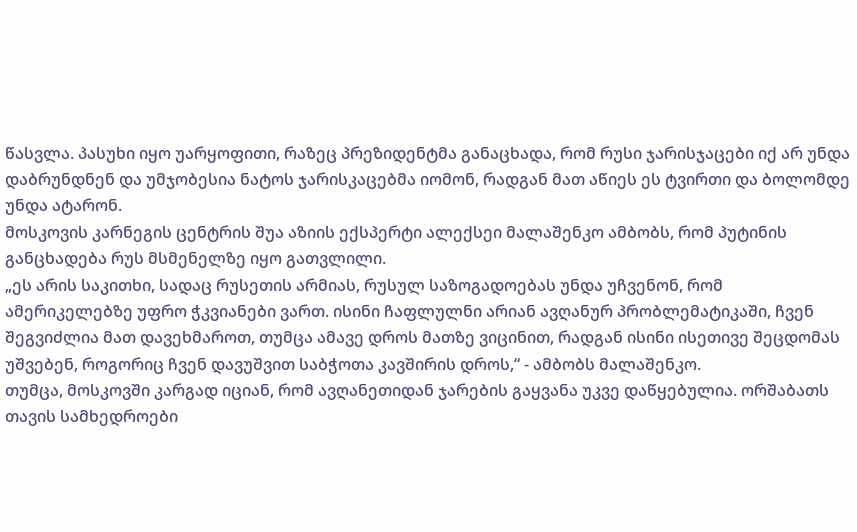წასვლა. პასუხი იყო უარყოფითი, რაზეც პრეზიდენტმა განაცხადა, რომ რუსი ჯარისჯაცები იქ არ უნდა დაბრუნდნენ და უმჯობესია ნატოს ჯარისკაცებმა იომონ, რადგან მათ აწიეს ეს ტვირთი და ბოლომდე უნდა ატარონ.
მოსკოვის კარნეგის ცენტრის შუა აზიის ექსპერტი ალექსეი მალაშენკო ამბობს, რომ პუტინის განცხადება რუს მსმენელზე იყო გათვლილი.
„ეს არის საკითხი, სადაც რუსეთის არმიას, რუსულ საზოგადოებას უნდა უჩვენონ, რომ ამერიკელებზე უფრო ჭკვიანები ვართ. ისინი ჩაფლულნი არიან ავღანურ პრობლემატიკაში, ჩვენ შეგვიძლია მათ დავეხმაროთ, თუმცა ამავე დროს მათზე ვიცინით, რადგან ისინი ისეთივე შეცდომას უშვებენ, როგორიც ჩვენ დავუშვით საბჭოთა კავშირის დროს,“ - ამბობს მალაშენკო.
თუმცა, მოსკოვში კარგად იციან, რომ ავღანეთიდან ჯარების გაყვანა უკვე დაწყებულია. ორშაბათს თავის სამხედროები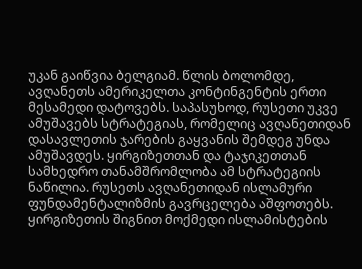უკან გაიწვია ბელგიამ. წლის ბოლომდე, ავღანეთს ამერიკელთა კონტინგენტის ერთი მესამედი დატოვებს. საპასუხოდ, რუსეთი უკვე ამუშავებს სტრატეგიას, რომელიც ავღანეთიდან დასავლეთის ჯარების გაყვანის შემდეგ უნდა ამუშავდეს. ყირგიზეთთან და ტაჯიკეთთან სამხედრო თანამშრომლობა ამ სტრატეგიის ნაწილია. რუსეთს ავღანეთიდან ისლამური ფუნდამენტალიზმის გავრცელება აშფოთებს. ყირგიზეთის შიგნით მოქმედი ისლამისტების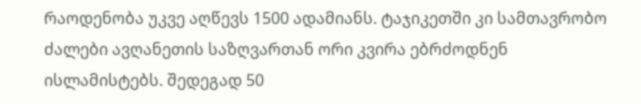რაოდენობა უკვე აღწევს 1500 ადამიანს. ტაჯიკეთში კი სამთავრობო ძალები ავღანეთის საზღვართან ორი კვირა ებრძოდნენ ისლამისტებს. შედეგად 50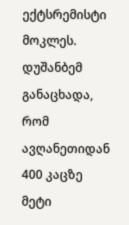ექტსრემისტი მოკლეს. დუშანბემ განაცხადა, რომ ავღანეთიდან 400 კაცზე მეტი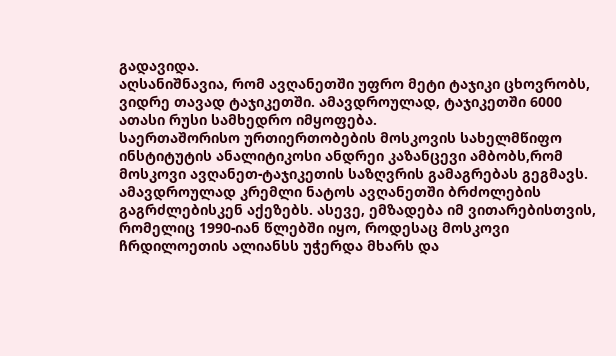გადავიდა.
აღსანიშნავია, რომ ავღანეთში უფრო მეტი ტაჯიკი ცხოვრობს, ვიდრე თავად ტაჯიკეთში. ამავდროულად, ტაჯიკეთში 6000 ათასი რუსი სამხედრო იმყოფება.
საერთაშორისო ურთიერთობების მოსკოვის სახელმწიფო ინსტიტუტის ანალიტიკოსი ანდრეი კაზანცევი ამბობს,რომ მოსკოვი ავღანეთ-ტაჯიკეთის საზღვრის გამაგრებას გეგმავს. ამავდროულად კრემლი ნატოს ავღანეთში ბრძოლების გაგრძლებისკენ აქეზებს. ასევე, ემზადება იმ ვითარებისთვის, რომელიც 1990-იან წლებში იყო, როდესაც მოსკოვი ჩრდილოეთის ალიანსს უჭერდა მხარს და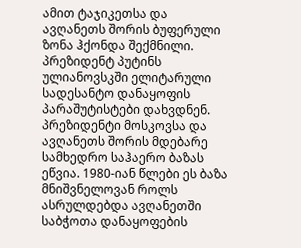ამით ტაჯიკეთსა და ავღანეთს შორის ბუფერული ზონა ჰქონდა შექმნილი.
პრეზიდენტ პუტინს ულიანოვსკში ელიტარული სადესანტო დანაყოფის პარაშუტისტები დახვდნენ. პრეზიდენტი მოსკოვსა და ავღანეთს შორის მდებარე სამხედრო საჰაერო ბაზას ეწვია. 1980-იან წლები ეს ბაზა მნიშვნელოვან როლს ასრულდებდა ავღანეთში საბჭოთა დანაყოფების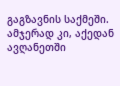გაგზავნის საქმეში. ამჯერად კი, აქედან ავღანეთში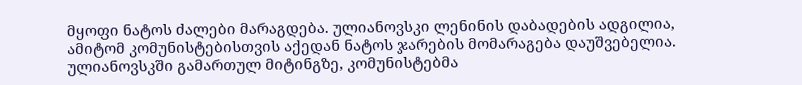მყოფი ნატოს ძალები მარაგდება. ულიანოვსკი ლენინის დაბადების ადგილია, ამიტომ კომუნისტებისთვის აქედან ნატოს ჯარების მომარაგება დაუშვებელია. ულიანოვსკში გამართულ მიტინგზე, კომუნისტებმა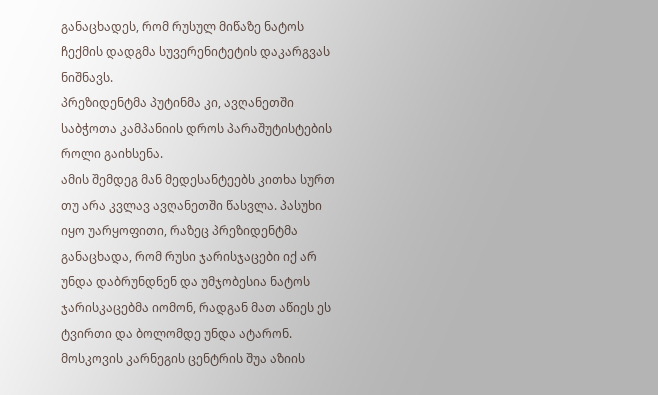განაცხადეს, რომ რუსულ მიწაზე ნატოს ჩექმის დადგმა სუვერენიტეტის დაკარგვას ნიშნავს.
პრეზიდენტმა პუტინმა კი, ავღანეთში საბჭოთა კამპანიის დროს პარაშუტისტების როლი გაიხსენა.
ამის შემდეგ მან მედესანტეებს კითხა სურთ თუ არა კვლავ ავღანეთში წასვლა. პასუხი იყო უარყოფითი, რაზეც პრეზიდენტმა განაცხადა, რომ რუსი ჯარისჯაცები იქ არ უნდა დაბრუნდნენ და უმჯობესია ნატოს ჯარისკაცებმა იომონ, რადგან მათ აწიეს ეს ტვირთი და ბოლომდე უნდა ატარონ.
მოსკოვის კარნეგის ცენტრის შუა აზიის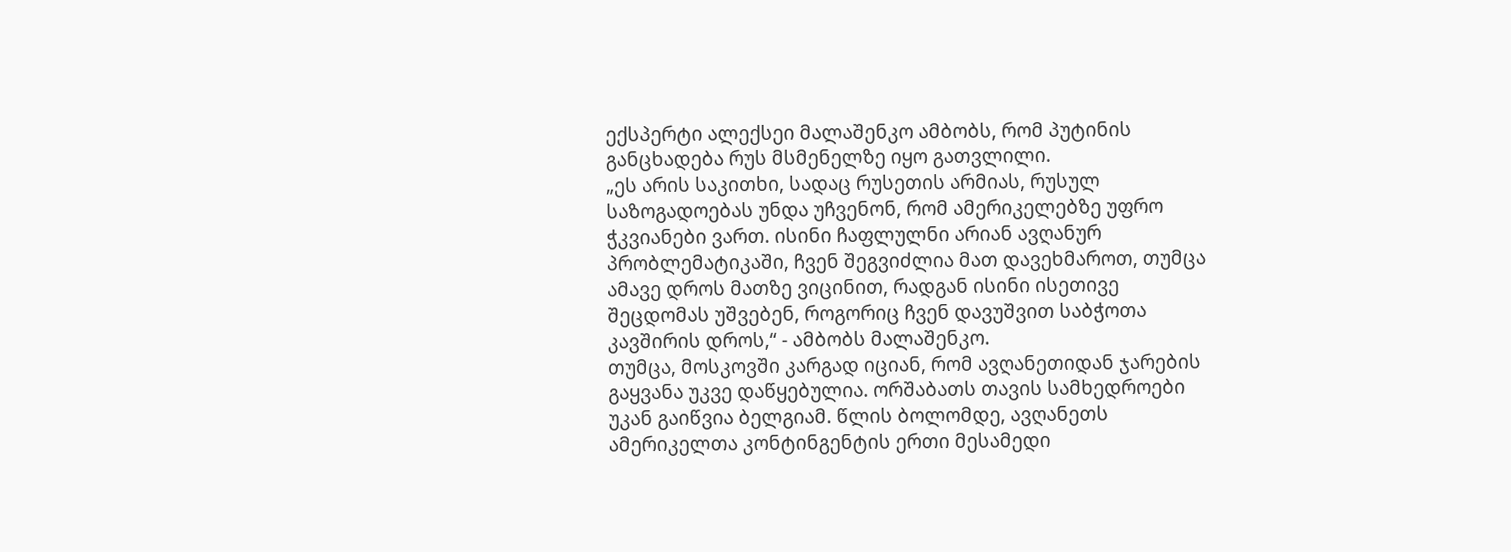ექსპერტი ალექსეი მალაშენკო ამბობს, რომ პუტინის განცხადება რუს მსმენელზე იყო გათვლილი.
„ეს არის საკითხი, სადაც რუსეთის არმიას, რუსულ საზოგადოებას უნდა უჩვენონ, რომ ამერიკელებზე უფრო ჭკვიანები ვართ. ისინი ჩაფლულნი არიან ავღანურ პრობლემატიკაში, ჩვენ შეგვიძლია მათ დავეხმაროთ, თუმცა ამავე დროს მათზე ვიცინით, რადგან ისინი ისეთივე შეცდომას უშვებენ, როგორიც ჩვენ დავუშვით საბჭოთა კავშირის დროს,“ - ამბობს მალაშენკო.
თუმცა, მოსკოვში კარგად იციან, რომ ავღანეთიდან ჯარების გაყვანა უკვე დაწყებულია. ორშაბათს თავის სამხედროები უკან გაიწვია ბელგიამ. წლის ბოლომდე, ავღანეთს ამერიკელთა კონტინგენტის ერთი მესამედი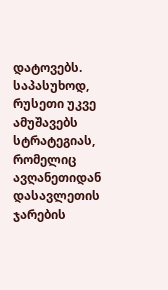დატოვებს. საპასუხოდ, რუსეთი უკვე ამუშავებს სტრატეგიას, რომელიც ავღანეთიდან დასავლეთის ჯარების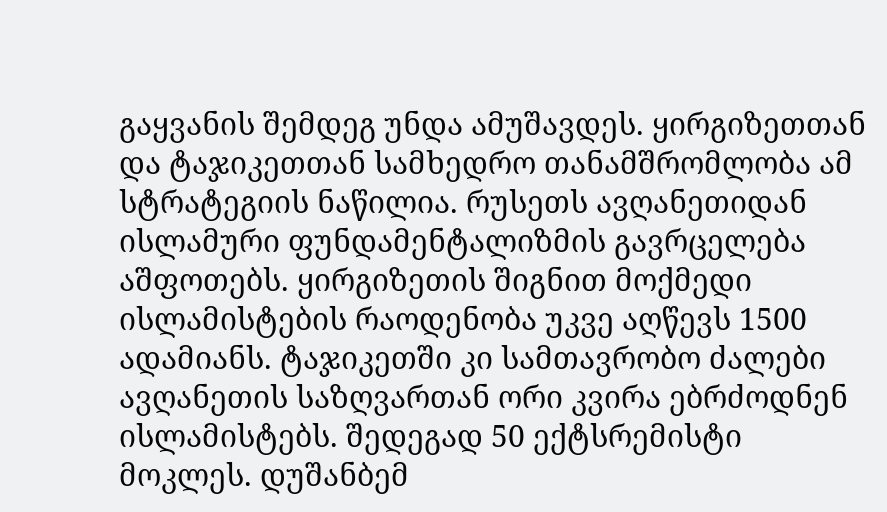გაყვანის შემდეგ უნდა ამუშავდეს. ყირგიზეთთან და ტაჯიკეთთან სამხედრო თანამშრომლობა ამ სტრატეგიის ნაწილია. რუსეთს ავღანეთიდან ისლამური ფუნდამენტალიზმის გავრცელება აშფოთებს. ყირგიზეთის შიგნით მოქმედი ისლამისტების რაოდენობა უკვე აღწევს 1500 ადამიანს. ტაჯიკეთში კი სამთავრობო ძალები ავღანეთის საზღვართან ორი კვირა ებრძოდნენ ისლამისტებს. შედეგად 50 ექტსრემისტი მოკლეს. დუშანბემ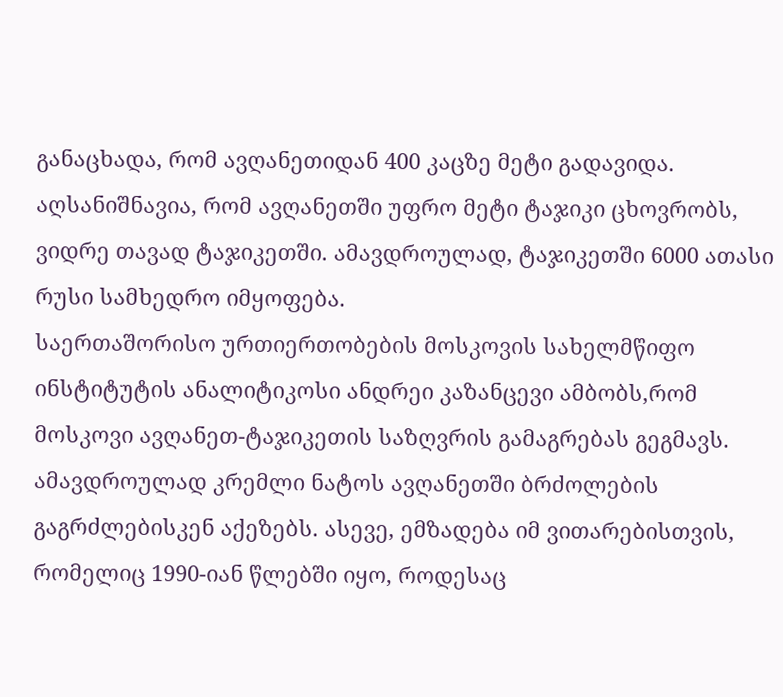განაცხადა, რომ ავღანეთიდან 400 კაცზე მეტი გადავიდა.
აღსანიშნავია, რომ ავღანეთში უფრო მეტი ტაჯიკი ცხოვრობს, ვიდრე თავად ტაჯიკეთში. ამავდროულად, ტაჯიკეთში 6000 ათასი რუსი სამხედრო იმყოფება.
საერთაშორისო ურთიერთობების მოსკოვის სახელმწიფო ინსტიტუტის ანალიტიკოსი ანდრეი კაზანცევი ამბობს,რომ მოსკოვი ავღანეთ-ტაჯიკეთის საზღვრის გამაგრებას გეგმავს. ამავდროულად კრემლი ნატოს ავღანეთში ბრძოლების გაგრძლებისკენ აქეზებს. ასევე, ემზადება იმ ვითარებისთვის, რომელიც 1990-იან წლებში იყო, როდესაც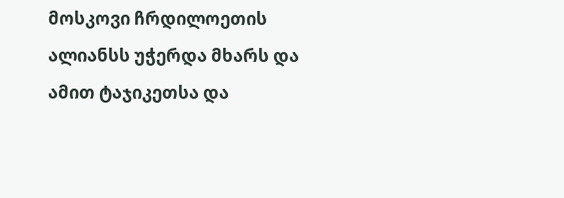მოსკოვი ჩრდილოეთის ალიანსს უჭერდა მხარს და ამით ტაჯიკეთსა და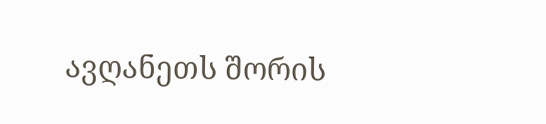ავღანეთს შორის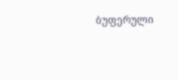ბუფერული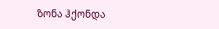ზონა ჰქონდა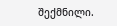შექმნილი.